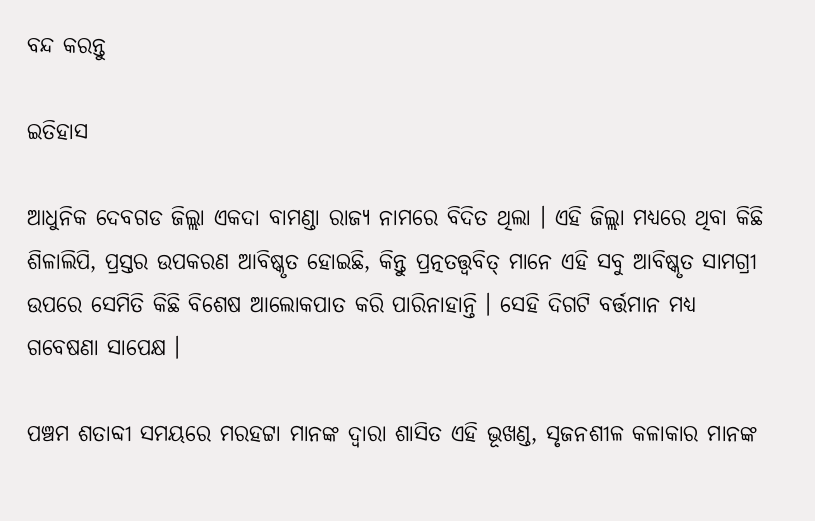ବନ୍ଦ କରନ୍ତୁ

ଇତିହାସ

ଆଧୁନିକ ଦେବଗଡ ଜିଲ୍ଲା ଏକଦା ବାମଣ୍ଡା ରାଜ୍ୟ ନାମରେ ବିଦିତ ଥିଲା । ଏହି ଜିଲ୍ଲା ମଧ୍ୟରେ ଥିବା କିଛି ଶିଳାଲିପି, ପ୍ରସ୍ତର ଉପକରଣ ଆବିଷ୍କୃତ ହୋଇଛି, କିନ୍ତୁ ପ୍ରତ୍ନତତ୍ତ୍ଵବିତ୍ ମାନେ ଏହି ସବୁ ଆବିଷ୍କୃତ ସାମଗ୍ରୀ ଉପରେ ସେମିତି କିଛି ବିଶେଷ ଆଲୋକପାତ କରି ପାରିନାହାନ୍ତି । ସେହି ଦିଗଟି ବର୍ତ୍ତମାନ ମଧ୍ୟ ଗବେଷଣା ସାପେକ୍ଷ ।

ପଞ୍ଚମ ଶତାବ୍ଦୀ ସମୟରେ ମରହଟ୍ଟା ମାନଙ୍କ ଦ୍ଵାରା ଶାସିତ ଏହି ଭୂଖଣ୍ଡ, ସୃଜନଶୀଳ କଳାକାର ମାନଙ୍କ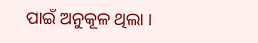ପାଇଁ ଅନୁକୂଳ ଥିଲା ।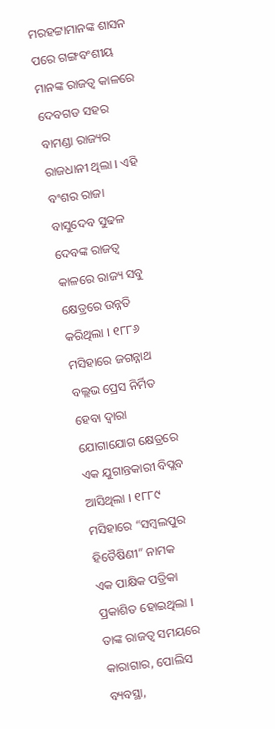ମରହଟ୍ଟାମାନଙ୍କ ଶାସନ ପରେ ଗଙ୍ଗବଂଶୀୟ ମାନଙ୍କ ରାଜତ୍ଵ କାଳରେ ଦେବଗଡ ସହର ବାମଣ୍ଡା ରାଜ୍ୟର ରାଜଧାନୀ ଥିଲା । ଏହି ବଂଶର ରାଜା ବାସୁଦେବ ସୁଢଳ ଦେବଙ୍କ ରାଜତ୍ଵ କାଳରେ ରାଜ୍ୟ ସବୁ କ୍ଷେତ୍ରରେ ଉନ୍ନତି କରିଥିଲା । ୧୮୮୬ ମସିହାରେ ଜଗନ୍ନାଥ ବଲ୍ଲଭ ପ୍ରେସ ନିର୍ମିତ ହେବା ଦ୍ଵାରା ଯୋଗାଯୋଗ କ୍ଷେତ୍ରରେ ଏକ ଯୁଗାନ୍ତକାରୀ ବିପ୍ଲବ ଆସିଥିଲା । ୧୮୮୯ ମସିହାରେ “ସମ୍ବଲପୁର ହିତୈଷିଣୀ” ନାମକ ଏକ ପାକ୍ଷିକ ପତ୍ରିକା ପ୍ରକାଶିତ ହୋଇଥିଲା । ତାଙ୍କ ରାଜତ୍ଵ ସମୟରେ କାରାଗାର, ପୋଲିସ ବ୍ୟବସ୍ଥା,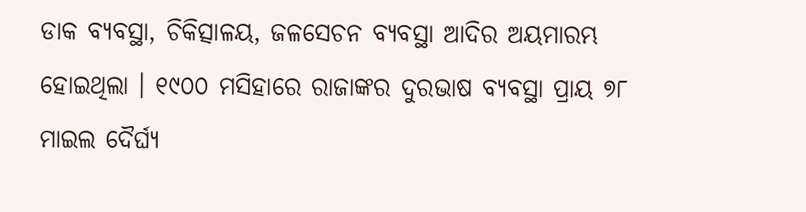ଡାକ ବ୍ୟବସ୍ଥା, ଚିକିତ୍ସାଳୟ, ଜଳସେଚନ ବ୍ୟବସ୍ଥା ଆଦିର ଅୟମାରମ୍ଭ ହୋଇଥିଲା । ୧୯୦୦ ମସିହାରେ ରାଜାଙ୍କର ଦୁରଭାଷ ବ୍ୟବସ୍ଥା ପ୍ରାୟ ୭୮ ମାଇଲ ଦୈର୍ଘ୍ୟ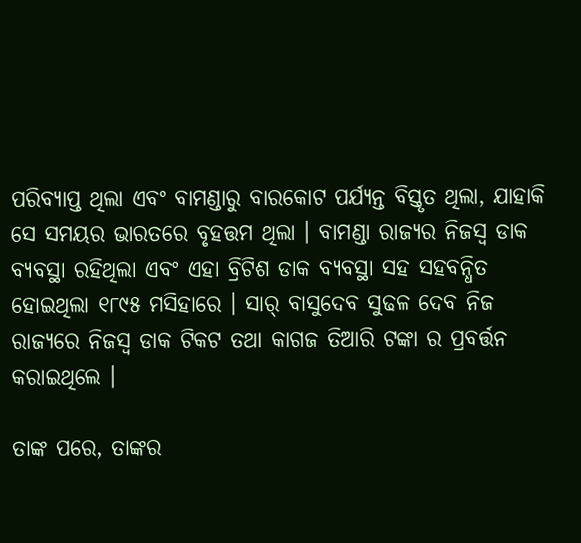ପରିବ୍ୟାପ୍ତ ଥିଲା ଏବଂ ବାମଣ୍ଡାରୁ ବାରକୋଟ ପର୍ଯ୍ୟନ୍ତ ବିସ୍ତୃତ ଥିଲା, ଯାହାକି ସେ ସମୟର ଭାରତରେ ବୃହତ୍ତମ ଥିଲା । ବାମଣ୍ଡା ରାଜ୍ୟର ନିଜସ୍ଵ ଡାକ ବ୍ୟବସ୍ଥା ରହିଥିଲା ଏବଂ ଏହା ବ୍ରିଟିଶ ଡାକ ବ୍ୟବସ୍ଥା ସହ ସହବନ୍ଧିତ ହୋଇଥିଲା ୧୮୯୫ ମସିହାରେ । ସାର୍ ବାସୁଦେବ ସୁଢଳ ଦେବ ନିଜ ରାଜ୍ୟରେ ନିଜସ୍ଵ ଡାକ ଟିକଟ ତଥା କାଗଜ ତିଆରି ଟଙ୍କା ର ପ୍ରବର୍ତ୍ତନ କରାଇଥିଲେ ।

ତାଙ୍କ ପରେ, ତାଙ୍କର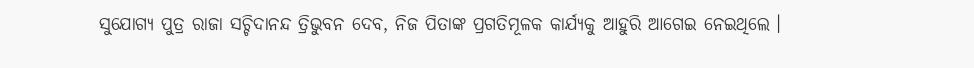ସୁଯୋଗ୍ୟ ପୁତ୍ର ରାଜା ସଚ୍ଚିଦାନନ୍ଦ ତ୍ରିଭୁବନ ଦେବ, ନିଜ ପିତାଙ୍କ ପ୍ରଗତିମୂଳକ କାର୍ଯ୍ୟକୁ ଆହୁରି ଆଗେଇ ନେଇଥିଲେ ।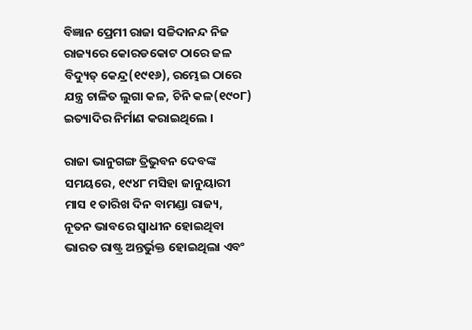ବିଜ୍ଞାନ ପ୍ରେମୀ ରାଜା ସଚ୍ଚିଦାନନ୍ଦ ନିଜ ରାଜ୍ୟରେ କୋରଡକୋଟ ଠାରେ ଜଳ ବିଦ୍ୟୁତ୍ କେନ୍ଦ୍ର(୧୯୧୬), ରମ୍ଭେଇ ଠାରେ ଯନ୍ତ୍ର ଚାଳିତ ଲୁଗା କଳ, ଚିନି କଳ(୧୯୦୮) ଇତ୍ୟାଦିର ନିର୍ମାଣ କରାଇଥିଲେ ।

ରାଜା ଭାନୁଗଙ୍ଗ ତ୍ରିଭୁବନ ଦେବଙ୍କ ସମୟରେ, ୧୯୪୮ ମସିହା ଜାନୁୟାରୀ ମାସ ୧ ତାରିଖ ଦିନ ବାମଣ୍ଡା ରାଜ୍ୟ, ନୂତନ ଭାବରେ ସ୍ଵାଧୀନ ହୋଇଥିବା ଭାରତ ରାଷ୍ଟ୍ର ଅନ୍ତର୍ଭୁକ୍ତ ହୋଇଥିଲା ଏବଂ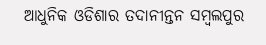ଆଧୁନିକ ଓଡିଶାର ତଦାନୀନ୍ତନ ସମ୍ବଲପୁର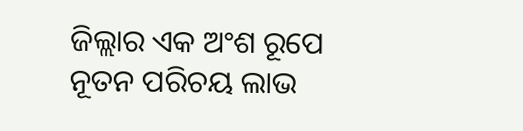ଜିଲ୍ଲାର ଏକ ଅଂଶ ରୂପେ ନୂତନ ପରିଚୟ ଲାଭ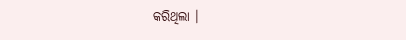କରିଥିଲା ।